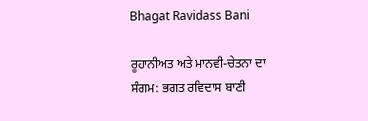Bhagat Ravidass Bani

ਰੂਹਾਨੀਅਤ ਅਤੇ ਮਾਨਵੀ-ਚੇਤਨਾ ਦਾ ਸੰਗਮ: ਭਗਤ ਰਵਿਦਾਸ ਬਾਣੀ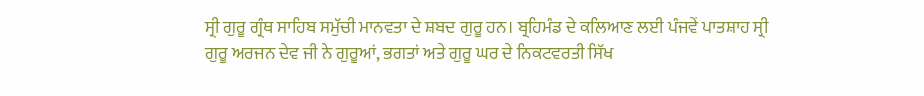ਸ੍ਰੀ ਗੁਰੂ ਗ੍ਰੰਥ ਸਾਹਿਬ ਸਮੁੱਚੀ ਮਾਨਵਤਾ ਦੇ ਸ਼ਬਦ ਗੁਰੂ ਹਨ। ਬ੍ਰਹਿਮੰਡ ਦੇ ਕਲਿਆਣ ਲਈ ਪੰਜਵੇਂ ਪਾਤਸ਼ਾਹ ਸ੍ਰੀ ਗੁਰੂ ਅਰਜਨ ਦੇਵ ਜੀ ਨੇ ਗੁਰੂਆਂ, ਭਗਤਾਂ ਅਤੇ ਗੁਰੂ ਘਰ ਦੇ ਨਿਕਟਵਰਤੀ ਸਿੱਖ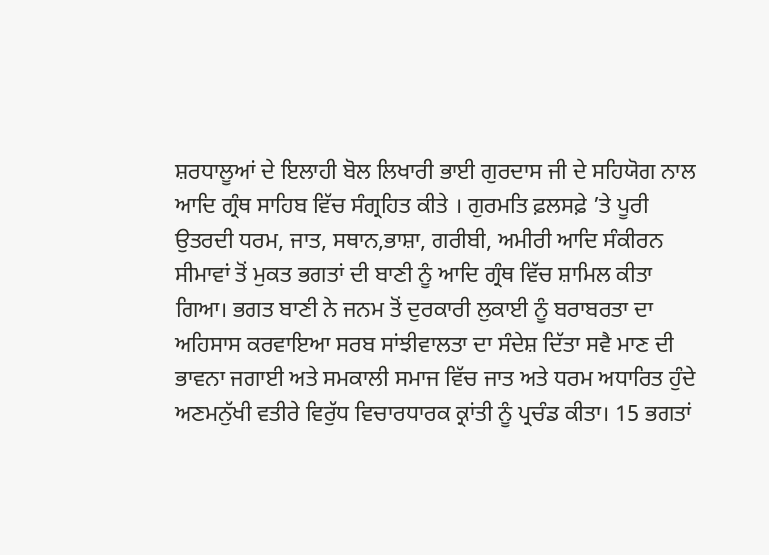ਸ਼ਰਧਾਲੂਆਂ ਦੇ ਇਲਾਹੀ ਬੋਲ ਲਿਖਾਰੀ ਭਾਈ ਗੁਰਦਾਸ ਜੀ ਦੇ ਸਹਿਯੋਗ ਨਾਲ ਆਦਿ ਗ੍ਰੰਥ ਸਾਹਿਬ ਵਿੱਚ ਸੰਗ੍ਰਹਿਤ ਕੀਤੇ । ਗੁਰਮਤਿ ਫ਼ਲਸਫ਼ੇ ’ਤੇ ਪੂਰੀ ਉਤਰਦੀ ਧਰਮ, ਜਾਤ, ਸਥਾਨ,ਭਾਸ਼ਾ, ਗਰੀਬੀ, ਅਮੀਰੀ ਆਦਿ ਸੰਕੀਰਨ ਸੀਮਾਵਾਂ ਤੋਂ ਮੁਕਤ ਭਗਤਾਂ ਦੀ ਬਾਣੀ ਨੂੰ ਆਦਿ ਗ੍ਰੰਥ ਵਿੱਚ ਸ਼ਾਮਿਲ ਕੀਤਾ ਗਿਆ। ਭਗਤ ਬਾਣੀ ਨੇ ਜਨਮ ਤੋਂ ਦੁਰਕਾਰੀ ਲੁਕਾਈ ਨੂੰ ਬਰਾਬਰਤਾ ਦਾ ਅਹਿਸਾਸ ਕਰਵਾਇਆ ਸਰਬ ਸਾਂਝੀਵਾਲਤਾ ਦਾ ਸੰਦੇਸ਼ ਦਿੱਤਾ ਸਵੈ ਮਾਣ ਦੀ ਭਾਵਨਾ ਜਗਾਈ ਅਤੇ ਸਮਕਾਲੀ ਸਮਾਜ ਵਿੱਚ ਜਾਤ ਅਤੇ ਧਰਮ ਅਧਾਰਿਤ ਹੁੰਦੇ ਅਣਮਨੁੱਖੀ ਵਤੀਰੇ ਵਿਰੁੱਧ ਵਿਚਾਰਧਾਰਕ ਕ੍ਰਾਂਤੀ ਨੂੰ ਪ੍ਰਚੰਡ ਕੀਤਾ। 15 ਭਗਤਾਂ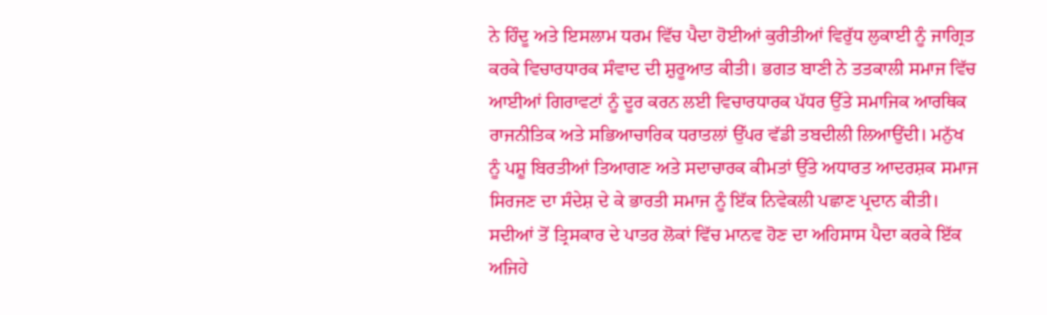ਨੇ ਹਿੰਦੂ ਅਤੇ ਇਸਲਾਮ ਧਰਮ ਵਿੱਚ ਪੈਦਾ ਹੋਈਆਂ ਕੁਰੀਤੀਆਂ ਵਿਰੁੱਧ ਲੁਕਾਈ ਨੂੰ ਜਾਗ੍ਰਿਤ ਕਰਕੇ ਵਿਚਾਰਧਾਰਕ ਸੰਵਾਦ ਦੀ ਸ਼ੁਰੂਆਤ ਕੀਤੀ। ਭਗਤ ਬਾਣੀ ਨੇ ਤਤਕਾਲੀ ਸਮਾਜ ਵਿੱਚ ਆਈਆਂ ਗਿਰਾਵਟਾਂ ਨੂੰ ਦੂਰ ਕਰਨ ਲਈ ਵਿਚਾਰਧਾਰਕ ਪੱਧਰ ਉੱਤੇ ਸਮਾਜਿਕ ਆਰਥਿਕ ਰਾਜਨੀਤਿਕ ਅਤੇ ਸਭਿਆਚਾਰਿਕ ਧਰਾਤਲਾਂ ਉੱਪਰ ਵੱਡੀ ਤਬਦੀਲੀ ਲਿਆਉਂਦੀ। ਮਨੁੱਖ ਨੂੰ ਪਸ਼ੂ ਬਿਰਤੀਆਂ ਤਿਆਗਣ ਅਤੇ ਸਦਾਚਾਰਕ ਕੀਮਤਾਂ ਉੱਤੇ ਅਧਾਰਤ ਆਦਰਸ਼ਕ ਸਮਾਜ ਸਿਰਜਣ ਦਾ ਸੰਦੇਸ਼ ਦੇ ਕੇ ਭਾਰਤੀ ਸਮਾਜ ਨੂੰ ਇੱਕ ਨਿਵੇਕਲੀ ਪਛਾਣ ਪ੍ਰਦਾਨ ਕੀਤੀ। ਸਦੀਆਂ ਤੋਂ ਤ੍ਰਿਸਕਾਰ ਦੇ ਪਾਤਰ ਲੋਕਾਂ ਵਿੱਚ ਮਾਨਵ ਹੋਣ ਦਾ ਅਹਿਸਾਸ ਪੈਦਾ ਕਰਕੇ ਇੱਕ ਅਜਿਹੇ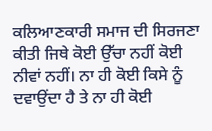ਕਲਿਆਣਕਾਰੀ ਸਮਾਜ ਦੀ ਸਿਰਜਣਾ ਕੀਤੀ ਜਿਥੇ ਕੋਈ ਉੱਚਾ ਨਹੀਂ ਕੋਈ ਨੀਵਾਂ ਨਹੀਂ। ਨਾ ਹੀ ਕੋਈ ਕਿਸੇ ਨੂੰ ਦਵਾਉਂਦਾ ਹੈ ਤੇ ਨਾ ਹੀ ਕੋਈ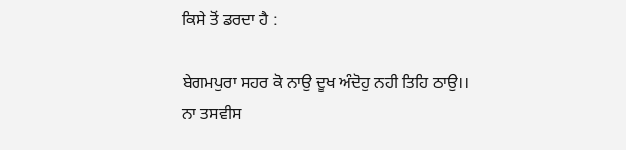ਕਿਸੇ ਤੋਂ ਡਰਦਾ ਹੈ :

ਬੇਗਮਪੁਰਾ ਸਹਰ ਕੋ ਨਾਉ ਦੂਖ ਅੰਦੋਹੁ ਨਹੀ ਤਿਹਿ ਠਾਉ।।
ਨਾ ਤਸਵੀਸ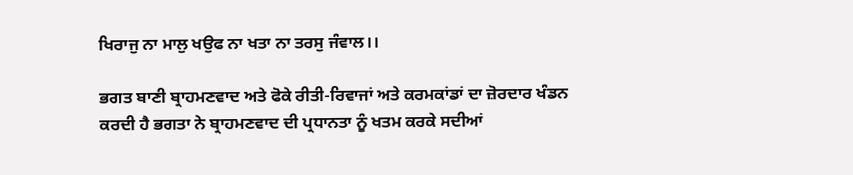ਖਿਰਾਜੁ ਨਾ ਮਾਲੁ ਖਉਫ ਨਾ ਖਤਾ ਨਾ ਤਰਸੁ ਜੰਵਾਲ।।

ਭਗਤ ਬਾਣੀ ਬ੍ਰਾਹਮਣਵਾਦ ਅਤੇ ਫੋਕੇ ਰੀਤੀ-ਰਿਵਾਜਾਂ ਅਤੇ ਕਰਮਕਾਂਡਾਂ ਦਾ ਜ਼ੋਰਦਾਰ ਖੰਡਨ ਕਰਦੀ ਹੈ ਭਗਤਾ ਨੇ ਬ੍ਰਾਹਮਣਵਾਦ ਦੀ ਪ੍ਰਧਾਨਤਾ ਨੂੰ ਖਤਮ ਕਰਕੇ ਸਦੀਆਂ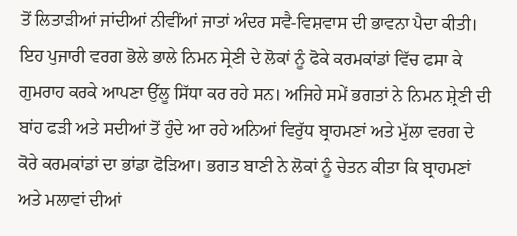ਤੋਂ ਲਿਤਾੜੀਆਂ ਜਾਂਦੀਆਂ ਨੀਵੀਂਆਂ ਜਾਤਾਂ ਅੰਦਰ ਸਵੈ-ਵਿਸ਼ਵਾਸ ਦੀ ਭਾਵਨਾ ਪੈਦਾ ਕੀਤੀ। ਇਹ ਪੁਜਾਰੀ ਵਰਗ ਭੋਲੇ ਭਾਲੇ ਨਿਮਨ ਸ੍ਰੇਣੀ ਦੇ ਲੋਕਾਂ ਨੂੰ ਫੋਕੇ ਕਰਮਕਾਂਡਾਂ ਵਿੱਚ ਫਸਾ ਕੇ ਗੁਮਰਾਹ ਕਰਕੇ ਆਪਣਾ ਉੱਲੂ ਸਿੱਧਾ ਕਰ ਰਹੇ ਸਨ। ਅਜਿਹੇ ਸਮੇਂ ਭਗਤਾਂ ਨੇ ਨਿਮਨ ਸ਼੍ਰੇਣੀ ਦੀ ਬਾਂਹ ਫੜੀ ਅਤੇ ਸਦੀਆਂ ਤੋਂ ਹੁੰਦੇ ਆ ਰਹੇ ਅਨਿਆਂ ਵਿਰੁੱਧ ਬ੍ਰਾਹਮਣਾਂ ਅਤੇ ਮੁੱਲਾ ਵਰਗ ਦੇ ਕੋਰੇ ਕਰਮਕਾਂਡਾਂ ਦਾ ਭਾਂਡਾ ਫੋੜਿਆ। ਭਗਤ ਬਾਣੀ ਨੇ ਲੋਕਾਂ ਨੂੰ ਚੇਤਨ ਕੀਤਾ ਕਿ ਬ੍ਰਾਹਮਣਾਂ ਅਤੇ ਮਲਾਵਾਂ ਦੀਆਂ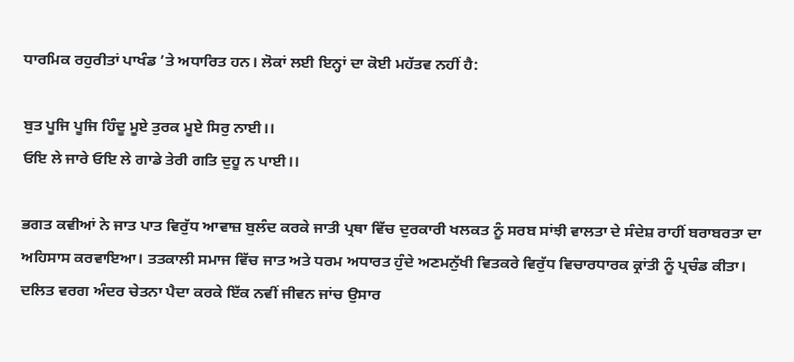ਧਾਰਮਿਕ ਰਹੁਰੀਤਾਂ ਪਾਖੰਡ ’ਤੇ ਅਧਾਰਿਤ ਹਨ। ਲੋਕਾਂ ਲਈ ਇਨ੍ਹਾਂ ਦਾ ਕੋਈ ਮਹੱਤਵ ਨਹੀਂ ਹੈ:

ਬੁਤ ਪੂਜਿ ਪੂਜਿ ਹਿੰਦੂ ਮੂਏ ਤੁਰਕ ਮੂਏ ਸਿਰੁ ਨਾਈ।।
ਓਇ ਲੇ ਜਾਰੇ ਓਇ ਲੇ ਗਾਡੇ ਤੇਰੀ ਗਤਿ ਦੁਹੂ ਨ ਪਾਈ।।

ਭਗਤ ਕਵੀਆਂ ਨੇ ਜਾਤ ਪਾਤ ਵਿਰੁੱਧ ਆਵਾਜ਼ ਬੁਲੰਦ ਕਰਕੇ ਜਾਤੀ ਪ੍ਰਥਾ ਵਿੱਚ ਦੁਰਕਾਰੀ ਖਲਕਤ ਨੂੰ ਸਰਬ ਸਾਂਝੀ ਵਾਲਤਾ ਦੇ ਸੰਦੇਸ਼ ਰਾਹੀਂ ਬਰਾਬਰਤਾ ਦਾ ਅਹਿਸਾਸ ਕਰਵਾਇਆ। ਤਤਕਾਲੀ ਸਮਾਜ ਵਿੱਚ ਜਾਤ ਅਤੇ ਧਰਮ ਅਧਾਰਤ ਹੁੰਦੇ ਅਣਮਨੁੱਖੀ ਵਿਤਕਰੇ ਵਿਰੁੱਧ ਵਿਚਾਰਧਾਰਕ ਕ੍ਰਾਂਤੀ ਨੂੰ ਪ੍ਰਚੰਡ ਕੀਤਾ। ਦਲਿਤ ਵਰਗ ਅੰਦਰ ਚੇਤਨਾ ਪੈਦਾ ਕਰਕੇ ਇੱਕ ਨਵੀਂ ਜੀਵਨ ਜਾਂਚ ਉਸਾਰ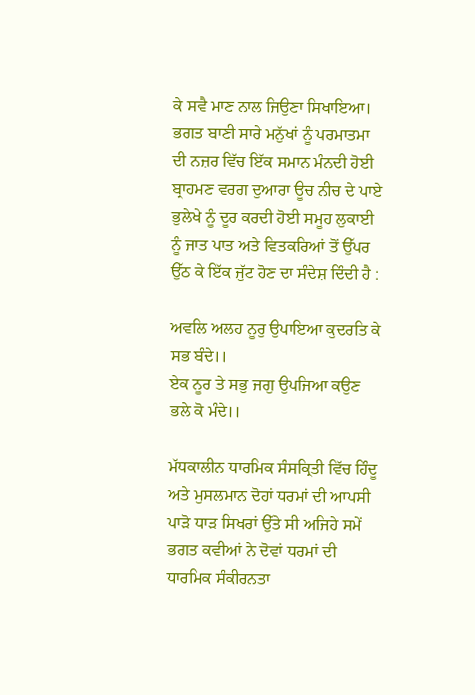ਕੇ ਸਵੈ ਮਾਣ ਨਾਲ ਜਿਉਣਾ ਸਿਖਾਇਆ। ਭਗਤ ਬਾਣੀ ਸਾਰੇ ਮਨੁੱਖਾਂ ਨੂੰ ਪਰਮਾਤਮਾ ਦੀ ਨਜ਼ਰ ਵਿੱਚ ਇੱਕ ਸਮਾਨ ਮੰਨਦੀ ਹੋਈ ਬ੍ਰਾਹਮਣ ਵਰਗ ਦੁਆਰਾ ਊਚ ਨੀਚ ਦੇ ਪਾਏ ਭੁਲੇਖੇ ਨੂੰ ਦੂਰ ਕਰਦੀ ਹੋਈ ਸਮੂਹ ਲੁਕਾਈ ਨੂੰ ਜਾਤ ਪਾਤ ਅਤੇ ਵਿਤਕਰਿਆਂ ਤੋਂ ਉੱਪਰ ਉੱਠ ਕੇ ਇੱਕ ਜੁੱਟ ਹੋਣ ਦਾ ਸੰਦੇਸ਼ ਦਿੰਦੀ ਹੈ :

ਅਵਲਿ ਅਲਹ ਨੂਰੁ ਉਪਾਇਆ ਕੁਦਰਤਿ ਕੇ ਸਭ ਬੰਦੇ।।
ਏਕ ਨੂਰ ਤੇ ਸਭੁ ਜਗੁ ਉਪਜਿਆ ਕਉਣ ਭਲੇ ਕੋ ਮੰਦੇ।।

ਮੱਧਕਾਲੀਨ ਧਾਰਮਿਕ ਸੰਸਕ੍ਰਿਤੀ ਵਿੱਚ ਹਿੰਦੂ ਅਤੇ ਮੁਸਲਮਾਨ ਦੋਹਾਂ ਧਰਮਾਂ ਦੀ ਆਪਸੀ ਪਾੜੋ ਧਾੜ ਸਿਖਰਾਂ ਉੱਤੇ ਸੀ ਅਜਿਹੇ ਸਮੇਂ ਭਗਤ ਕਵੀਆਂ ਨੇ ਦੋਵਾਂ ਧਰਮਾਂ ਦੀ ਧਾਰਮਿਕ ਸੰਕੀਰਨਤਾ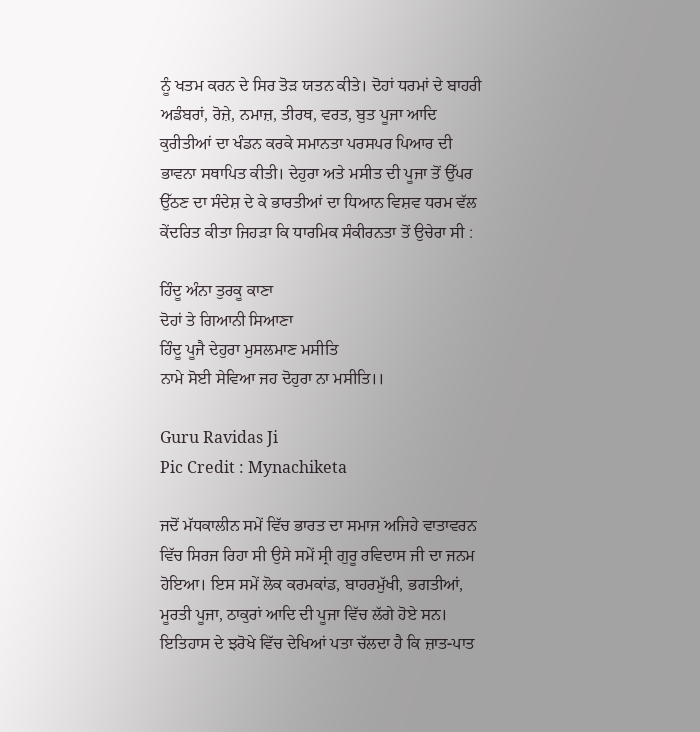ਨੂੰ ਖਤਮ ਕਰਨ ਦੇ ਸਿਰ ਤੋੜ ਯਤਨ ਕੀਤੇ। ਦੋਹਾਂ ਧਰਮਾਂ ਦੇ ਬਾਹਰੀ ਅਡੰਬਰਾਂ, ਰੋਜ਼ੇ, ਨਮਾਜ਼, ਤੀਰਥ, ਵਰਤ, ਬੁਤ ਪੂਜਾ ਆਦਿ ਕੁਰੀਤੀਆਂ ਦਾ ਖੰਡਨ ਕਰਕੇ ਸਮਾਨਤਾ ਪਰਸਪਰ ਪਿਆਰ ਦੀ ਭਾਵਨਾ ਸਥਾਪਿਤ ਕੀਤੀ। ਦੇਹੁਰਾ ਅਤੇ ਮਸੀਤ ਦੀ ਪੂਜਾ ਤੋਂ ਉੱਪਰ ਉੱਠਣ ਦਾ ਸੰਦੇਸ਼ ਦੇ ਕੇ ਭਾਰਤੀਆਂ ਦਾ ਧਿਆਨ ਵਿਸ਼ਵ ਧਰਮ ਵੱਲ ਕੇਂਦਰਿਤ ਕੀਤਾ ਜਿਹੜਾ ਕਿ ਧਾਰਮਿਕ ਸੰਕੀਰਨਤਾ ਤੋਂ ਉਚੇਰਾ ਸੀ :

ਹਿੰਦੂ ਅੰਨਾ ਤੁਰਕੂ ਕਾਣਾ
ਦੋਹਾਂ ਤੇ ਗਿਆਨੀ ਸਿਆਣਾ
ਹਿੰਦੂ ਪੂਜੈ ਦੇਹੁਰਾ ਮੁਸਲਮਾਣ ਮਸੀਤਿ
ਨਾਮੇ ਸੋਈ ਸੇਵਿਆ ਜਹ ਦੋਹੁਰਾ ਨਾ ਮਸੀਤਿ।।

Guru Ravidas Ji
Pic Credit : Mynachiketa

ਜਦੋਂ ਮੱਧਕਾਲੀਨ ਸਮੇਂ ਵਿੱਚ ਭਾਰਤ ਦਾ ਸਮਾਜ ਅਜਿਹੇ ਵਾਤਾਵਰਨ ਵਿੱਚ ਸਿਰਜ ਰਿਹਾ ਸੀ ਉਸੇ ਸਮੇਂ ਸ੍ਰੀ ਗੁਰੂ ਰਵਿਦਾਸ ਜੀ ਦਾ ਜਨਮ ਹੋਇਆ। ਇਸ ਸਮੇਂ ਲੋਕ ਕਰਮਕਾਂਡ, ਬਾਹਰਮੁੱਖੀ, ਭਗਤੀਆਂ, ਮੂਰਤੀ ਪੂਜਾ, ਠਾਕੁਰਾਂ ਆਦਿ ਦੀ ਪੂਜਾ ਵਿੱਚ ਲੱਗੇ ਹੋਏ ਸਨ। ਇਤਿਹਾਸ ਦੇ ਝਰੋਖੇ ਵਿੱਚ ਦੇਖਿਆਂ ਪਤਾ ਚੱਲਦਾ ਹੈ ਕਿ ਜ਼ਾਤ-ਪਾਤ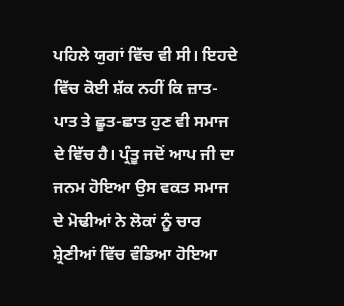ਪਹਿਲੇ ਯੁਗਾਂ ਵਿੱਚ ਵੀ ਸੀ। ਇਹਦੇ ਵਿੱਚ ਕੋਈ ਸ਼ੱਕ ਨਹੀਂ ਕਿ ਜ਼ਾਤ-ਪਾਤ ਤੇ ਛੂਤ-ਛਾਤ ਹੁਣ ਵੀ ਸਮਾਜ ਦੇ ਵਿੱਚ ਹੈ। ਪ੍ਰੰਤੂ ਜਦੋਂ ਆਪ ਜੀ ਦਾ ਜਨਮ ਹੋਇਆ ਉਸ ਵਕਤ ਸਮਾਜ ਦੇ ਮੋਢੀਆਂ ਨੇ ਲੋਕਾਂ ਨੂੰ ਚਾਰ ਸ਼੍ਰੇਣੀਆਂ ਵਿੱਚ ਵੰਡਿਆ ਹੋਇਆ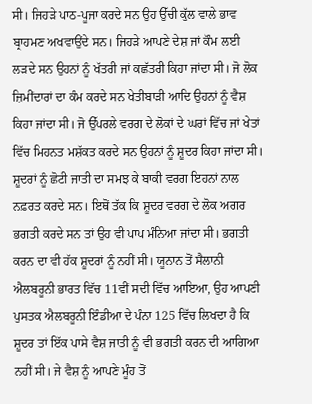ਸੀ। ਜਿਹੜੇ ਪਾਠ-ਪੂਜਾ ਕਰਦੇ ਸਨ ਉਹ ਉੱਚੀ ਕੁੱਲ ਵਾਲੇ ਭਾਵ ਬ੍ਰਾਹਮਣ ਅਖਵਾਉਂਦੇ ਸਨ। ਜਿਹੜੇ ਆਪਣੇ ਦੇਸ਼ ਜਾਂ ਕੌਮ ਲਈ ਲੜਦੇ ਸਨ ਉਹਨਾਂ ਨੂੰ ਖੱਤਰੀ ਜਾਂ ਕਛੱਤਰੀ ਕਿਹਾ ਜਾਂਦਾ ਸੀ। ਜੋ ਲੋਕ ਜ਼ਿਮੀਂਦਾਰਾਂ ਦਾ ਕੰਮ ਕਰਦੇ ਸਨ ਖੇਤੀਬਾੜੀ ਆਦਿ ਉਹਨਾਂ ਨੂੰ ਵੈਸ਼ ਕਿਹਾ ਜਾਂਦਾ ਸੀ। ਜੋ ਉੱਪਰਲੇ ਵਰਗ ਦੇ ਲੋਕਾਂ ਦੇ ਘਰਾਂ ਵਿੱਚ ਜਾਂ ਖੇਤਾਂ ਵਿੱਚ ਮਿਹਨਤ ਮਸ਼ੱਕਤ ਕਰਦੇ ਸਨ ਉਹਨਾਂ ਨੂੰ ਸ਼ੂਦਰ ਕਿਹਾ ਜਾਂਦਾ ਸੀ। ਸ਼ੂਦਰਾਂ ਨੂੰ ਛੋਟੀ ਜਾਤੀ ਦਾ ਸਮਝ ਕੇ ਬਾਕੀ ਵਰਗ ਇਹਨਾਂ ਨਾਲ ਨਫ਼ਰਤ ਕਰਦੇ ਸਨ। ਇਥੋਂ ਤੱਕ ਕਿ ਸ਼ੂਦਰ ਵਰਗ ਦੇ ਲੋਕ ਅਗਰ ਭਗਤੀ ਕਰਦੇ ਸਨ ਤਾਂ ਉਹ ਵੀ ਪਾਪ ਮੰਨਿਆ ਜਾਂਦਾ ਸੀ। ਭਗਤੀ ਕਰਨ ਦਾ ਵੀ ਹੱਕ ਸ਼ੂਦਰਾਂ ਨੂੰ ਨਹੀਂ ਸੀ। ਯੂਨਾਨ ਤੋਂ ਸੈਲਾਨੀ ਐਲਬਰੂਨੀ ਭਾਰਤ ਵਿੱਚ 11ਵੀਂ ਸਦੀ ਵਿੱਚ ਆਇਆ, ਉਹ ਆਪਣੀ ਪੁਸਤਕ ਐਲਬਰੂਨੀ ਇੰਡੀਆ ਦੇ ਪੰਨਾ 125 ਵਿੱਚ ਲਿਖਦਾ ਹੈ ਕਿ ਸ਼ੂਦਰ ਤਾਂ ਇੱਕ ਪਾਸੇ ਵੈਸ਼ ਜਾਤੀ ਨੂੰ ਵੀ ਭਗਤੀ ਕਰਨ ਦੀ ਆਗਿਆ ਨਹੀਂ ਸੀ। ਜੇ ਵੈਸ਼ ਨੂੰ ਆਪਣੇ ਮੂੰਹ ਤੋਂ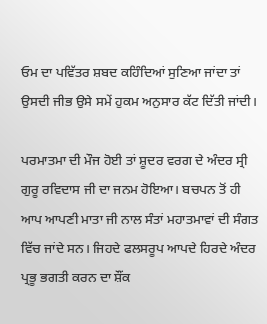ਓਮ ਦਾ ਪਵਿੱਤਰ ਸ਼ਬਦ ਕਹਿੰਦਿਆਂ ਸੁਣਿਆ ਜਾਂਦਾ ਤਾਂ ਉਸਦੀ ਜੀਭ ਉਸੇ ਸਮੇਂ ਹੁਕਮ ਅਨੁਸਾਰ ਕੱਟ ਦਿੱਤੀ ਜਾਂਦੀ।

ਪਰਮਾਤਮਾ ਦੀ ਮੌਜ ਹੋਈ ਤਾਂ ਸ਼ੂਦਰ ਵਰਗ ਦੇ ਅੰਦਰ ਸ੍ਰੀ ਗੁਰੂ ਰਵਿਦਾਸ ਜੀ ਦਾ ਜਨਮ ਹੋਇਆ। ਬਚਪਨ ਤੋਂ ਹੀ ਆਪ ਆਪਣੀ ਮਾਤਾ ਜੀ ਨਾਲ ਸੰਤਾਂ ਮਹਾਤਮਾਵਾਂ ਦੀ ਸੰਗਤ ਵਿੱਚ ਜਾਂਦੇ ਸਨ। ਜਿਹਦੇ ਫਲਸਰੂਪ ਆਪਦੇ ਹਿਰਦੇ ਅੰਦਰ ਪ੍ਰਭੂ ਭਗਤੀ ਕਰਨ ਦਾ ਸ਼ੌਂਕ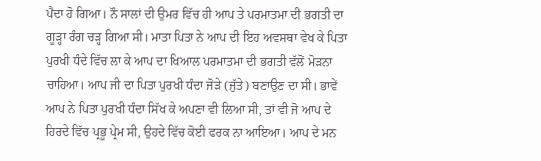ਪੈਦਾ ਹੋ ਗਿਆ। ਨੌ ਸਾਲਾਂ ਦੀ ਉਮਰ ਵਿੱਚ ਹੀ ਆਪ ਤੇ ਪਰਮਾਤਮਾ ਦੀ ਭਗਤੀ ਦਾ ਗੂੜ੍ਹਾ ਰੰਗ ਚੜ੍ਹ ਗਿਆ ਸੀ। ਮਾਤਾ ਪਿਤਾ ਨੇ ਆਪ ਦੀ ਇਹ ਅਵਸਥਾ ਵੇਖ ਕੇ ਪਿਤਾ ਪੁਰਖੀ ਧੰਦੇ ਵਿੱਚ ਲਾ ਕੇ ਆਪ ਦਾ ਖਿਆਲ ਪਰਮਾਤਮਾ ਦੀ ਭਗਤੀ ਵੱਲੋਂ ਮੋੜਨਾ ਚਾਹਿਆ। ਆਪ ਜੀ ਦਾ ਪਿਤਾ ਪੁਰਖੀ ਧੰਦਾ ਜੋੜੇ (ਜੁੱਤੇ) ਬਣਾਉਣ ਦਾ ਸੀ। ਭਾਵੇਂ ਆਪ ਨੇ ਪਿਤਾ ਪੁਰਖੀ ਧੰਦਾ ਸਿੱਖ ਕੇ ਅਪਣਾ ਵੀ ਲਿਆ ਸੀ, ਤਾਂ ਵੀ ਜੋ ਆਪ ਦੇ ਹਿਰਦੇ ਵਿੱਚ ਪ੍ਰਭੂ ਪ੍ਰੇਮ ਸੀ, ਉਹਦੇ ਵਿੱਚ ਕੋਈ ਫਰਕ ਨਾ ਆਇਆ। ਆਪ ਦੇ ਮਨ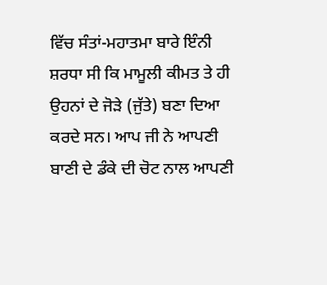ਵਿੱਚ ਸੰਤਾਂ-ਮਹਾਤਮਾ ਬਾਰੇ ਇੰਨੀ ਸ਼ਰਧਾ ਸੀ ਕਿ ਮਾਮੂਲੀ ਕੀਮਤ ਤੇ ਹੀ ਉਹਨਾਂ ਦੇ ਜੋੜੇ (ਜੁੱਤੇ) ਬਣਾ ਦਿਆ ਕਰਦੇ ਸਨ। ਆਪ ਜੀ ਨੇ ਆਪਣੀ ਬਾਣੀ ਦੇ ਡੰਕੇ ਦੀ ਚੋਟ ਨਾਲ ਆਪਣੀ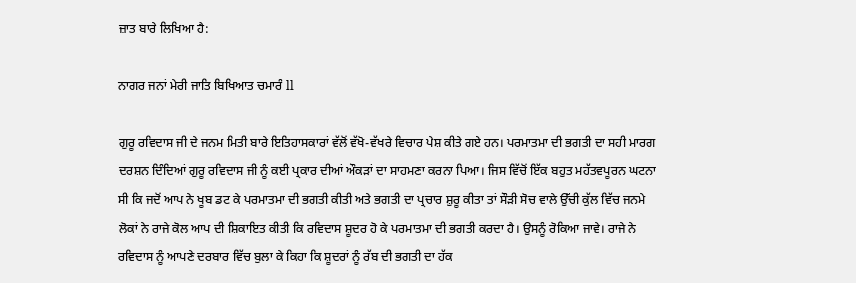ਜ਼ਾਤ ਬਾਰੇ ਲਿਖਿਆ ਹੈ:

ਨਾਗਰ ਜਨਾਂ ਮੇਰੀ ਜਾਤਿ ਬਿਖਿਆਤ ਚਮਾਰੰ ll

ਗੁਰੂ ਰਵਿਦਾਸ ਜੀ ਦੇ ਜਨਮ ਮਿਤੀ ਬਾਰੇ ਇਤਿਹਾਸਕਾਰਾਂ ਵੱਲੋਂ ਵੱਖੋ-ਵੱਖਰੇ ਵਿਚਾਰ ਪੇਸ਼ ਕੀਤੇ ਗਏ ਹਨ। ਪਰਮਾਤਮਾ ਦੀ ਭਗਤੀ ਦਾ ਸਹੀ ਮਾਰਗ ਦਰਸ਼ਨ ਦਿੰਦਿਆਂ ਗੁਰੂ ਰਵਿਦਾਸ ਜੀ ਨੂੰ ਕਈ ਪ੍ਰਕਾਰ ਦੀਆਂ ਔਕੜਾਂ ਦਾ ਸਾਹਮਣਾ ਕਰਨਾ ਪਿਆ। ਜਿਸ ਵਿੱਚੋਂ ਇੱਕ ਬਹੁਤ ਮਹੱਤਵਪੂਰਨ ਘਟਨਾ ਸੀ ਕਿ ਜਦੋਂ ਆਪ ਨੇ ਖੂਬ ਡਟ ਕੇ ਪਰਮਾਤਮਾ ਦੀ ਭਗਤੀ ਕੀਤੀ ਅਤੇ ਭਗਤੀ ਦਾ ਪ੍ਰਚਾਰ ਸ਼ੁਰੂ ਕੀਤਾ ਤਾਂ ਸੌੜੀ ਸੋਚ ਵਾਲੇ ਉੱਚੀ ਕੁੱਲ ਵਿੱਚ ਜਨਮੇ ਲੋਕਾਂ ਨੇ ਰਾਜੇ ਕੋਲ ਆਪ ਦੀ ਸ਼ਿਕਾਇਤ ਕੀਤੀ ਕਿ ਰਵਿਦਾਸ ਸ਼ੂਦਰ ਹੋ ਕੇ ਪਰਮਾਤਮਾ ਦੀ ਭਗਤੀ ਕਰਦਾ ਹੈ। ਉਸਨੂੰ ਰੋਕਿਆ ਜਾਵੇ। ਰਾਜੇ ਨੇ ਰਵਿਦਾਸ ਨੂੰ ਆਪਣੇ ਦਰਬਾਰ ਵਿੱਚ ਬੁਲਾ ਕੇ ਕਿਹਾ ਕਿ ਸ਼ੂਦਰਾਂ ਨੂੰ ਰੱਬ ਦੀ ਭਗਤੀ ਦਾ ਹੱਕ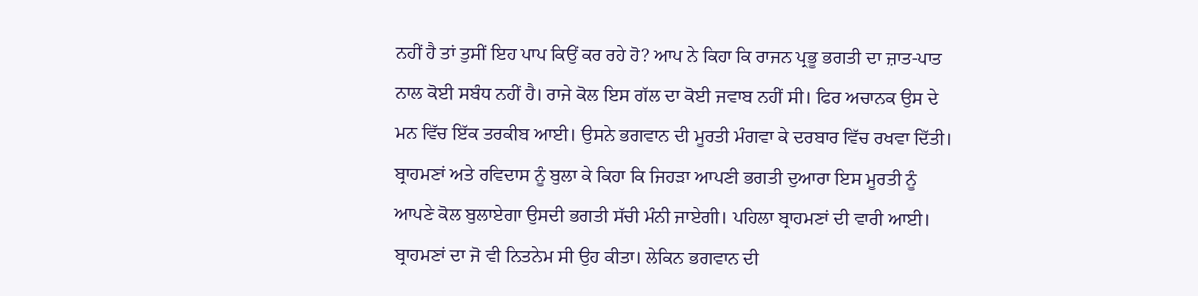ਨਹੀਂ ਹੈ ਤਾਂ ਤੁਸੀਂ ਇਹ ਪਾਪ ਕਿਉਂ ਕਰ ਰਹੇ ਹੋ? ਆਪ ਨੇ ਕਿਹਾ ਕਿ ਰਾਜਨ ਪ੍ਰਭੂ ਭਗਤੀ ਦਾ ਜ਼ਾਤ-ਪਾਤ ਨਾਲ ਕੋਈ ਸਬੰਧ ਨਹੀਂ ਹੈ। ਰਾਜੇ ਕੋਲ ਇਸ ਗੱਲ ਦਾ ਕੋਈ ਜਵਾਬ ਨਹੀਂ ਸੀ। ਫਿਰ ਅਚਾਨਕ ਉਸ ਦੇ ਮਨ ਵਿੱਚ ਇੱਕ ਤਰਕੀਬ ਆਈ। ਉਸਨੇ ਭਗਵਾਨ ਦੀ ਮੂਰਤੀ ਮੰਗਵਾ ਕੇ ਦਰਬਾਰ ਵਿੱਚ ਰਖਵਾ ਦਿੱਤੀ। ਬ੍ਰਾਹਮਣਾਂ ਅਤੇ ਰਵਿਦਾਸ ਨੂੰ ਬੁਲਾ ਕੇ ਕਿਹਾ ਕਿ ਜਿਹੜਾ ਆਪਣੀ ਭਗਤੀ ਦੁਆਰਾ ਇਸ ਮੂਰਤੀ ਨੂੰ ਆਪਣੇ ਕੋਲ ਬੁਲਾਏਗਾ ਉਸਦੀ ਭਗਤੀ ਸੱਚੀ ਮੰਨੀ ਜਾਏਗੀ। ਪਹਿਲਾ ਬ੍ਰਾਹਮਣਾਂ ਦੀ ਵਾਰੀ ਆਈ। ਬ੍ਰਾਹਮਣਾਂ ਦਾ ਜੋ ਵੀ ਨਿਤਨੇਮ ਸੀ ਉਹ ਕੀਤਾ। ਲੇਕਿਨ ਭਗਵਾਨ ਦੀ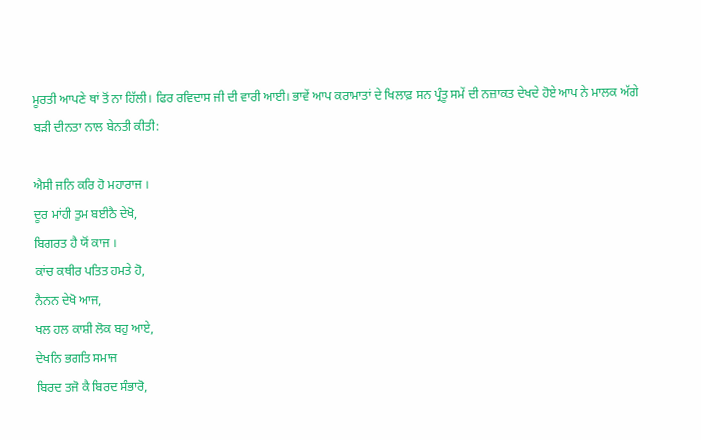ਮੂਰਤੀ ਆਪਣੇ ਥਾਂ ਤੋਂ ਨਾ ਹਿੱਲੀ। ਫਿਰ ਰਵਿਦਾਸ ਜੀ ਦੀ ਵਾਰੀ ਆਈ। ਭਾਵੇਂ ਆਪ ਕਰਾਮਾਤਾਂ ਦੇ ਖਿਲਾਫ਼ ਸਨ ਪ੍ਰੰਤੂ ਸਮੇਂ ਦੀ ਨਜ਼ਾਕਤ ਦੇਖਦੇ ਹੋਏ ਆਪ ਨੇ ਮਾਲਕ ਅੱਗੇ ਬੜੀ ਦੀਨਤਾ ਨਾਲ ਬੇਨਤੀ ਕੀਤੀ:

ਐਸੀ ਜਨਿ ਕਰਿ ਹੋ ਮਹਾਰਾਜ ।
ਦੂਰ ਮਾਂਹੀ ਤੁਮ ਬਈਠੈ ਦੇਖੋ,
ਬਿਗਰਤ ਹੈ ਯੋਂ ਕਾਜ ।
ਕਾਂਚ ਕਥੀਰ ਪਤਿਤ ਹਮਤੇ ਹੋ,
ਨੈਨਨ ਦੇਖੋ ਆਜ,
ਖਲ ਹਲ ਕਾਸ਼ੀ ਲੋਕ ਬਹੁ ਆਏ,
ਦੇਖਨਿ ਭਗਤਿ ਸਮਾਜ
ਬਿਰਦ ਤਜੋ ਕੈ ਬਿਰਦ ਸੰਭਾਰੋ,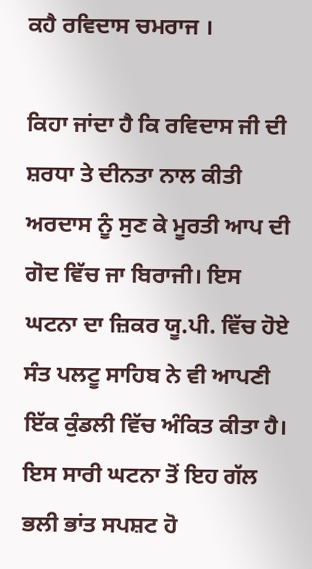ਕਹੈ ਰਵਿਦਾਸ ਚਮਰਾਜ ।

ਕਿਹਾ ਜਾਂਦਾ ਹੈ ਕਿ ਰਵਿਦਾਸ ਜੀ ਦੀ ਸ਼ਰਧਾ ਤੇ ਦੀਨਤਾ ਨਾਲ ਕੀਤੀ ਅਰਦਾਸ ਨੂੰ ਸੁਣ ਕੇ ਮੂਰਤੀ ਆਪ ਦੀ ਗੋਦ ਵਿੱਚ ਜਾ ਬਿਰਾਜੀ। ਇਸ ਘਟਨਾ ਦਾ ਜ਼ਿਕਰ ਯੂ.ਪੀ. ਵਿੱਚ ਹੋਏ ਸੰਤ ਪਲਟੂ ਸਾਹਿਬ ਨੇ ਵੀ ਆਪਣੀ ਇੱਕ ਕੁੰਡਲੀ ਵਿੱਚ ਅੰਕਿਤ ਕੀਤਾ ਹੈ। ਇਸ ਸਾਰੀ ਘਟਨਾ ਤੋਂ ਇਹ ਗੱਲ ਭਲੀ ਭਾਂਤ ਸਪਸ਼ਟ ਹੋ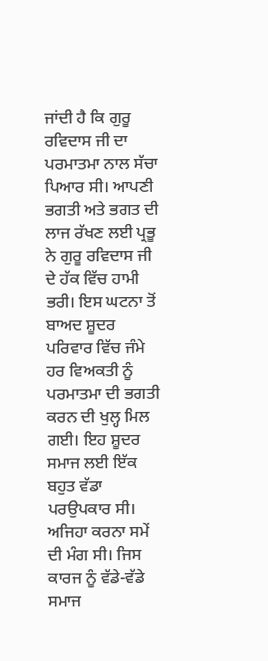ਜਾਂਦੀ ਹੈ ਕਿ ਗੁਰੂ ਰਵਿਦਾਸ ਜੀ ਦਾ ਪਰਮਾਤਮਾ ਨਾਲ ਸੱਚਾ ਪਿਆਰ ਸੀ। ਆਪਣੀ ਭਗਤੀ ਅਤੇ ਭਗਤ ਦੀ ਲਾਜ ਰੱਖਣ ਲਈ ਪ੍ਰਭੂ ਨੇ ਗੁਰੂ ਰਵਿਦਾਸ ਜੀ ਦੇ ਹੱਕ ਵਿੱਚ ਹਾਮੀ ਭਰੀ। ਇਸ ਘਟਨਾ ਤੋਂ ਬਾਅਦ ਸ਼ੂਦਰ ਪਰਿਵਾਰ ਵਿੱਚ ਜੰਮੇ ਹਰ ਵਿਅਕਤੀ ਨੂੰ ਪਰਮਾਤਮਾ ਦੀ ਭਗਤੀ ਕਰਨ ਦੀ ਖੁਲ੍ਹ ਮਿਲ ਗਈ। ਇਹ ਸ਼ੂਦਰ ਸਮਾਜ ਲਈ ਇੱਕ ਬਹੁਤ ਵੱਡਾ ਪਰਉਪਕਾਰ ਸੀ। ਅਜਿਹਾ ਕਰਨਾ ਸਮੇਂ ਦੀ ਮੰਗ ਸੀ। ਜਿਸ ਕਾਰਜ ਨੂੰ ਵੱਡੇ-ਵੱਡੇ ਸਮਾਜ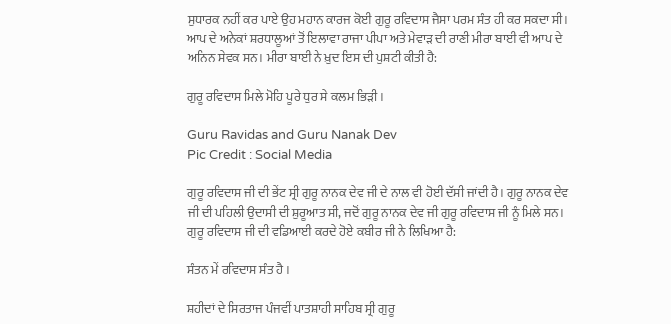ਸੁਧਾਰਕ ਨਹੀਂ ਕਰ ਪਾਏ ਉਹ ਮਹਾਨ ਕਾਰਜ ਕੋਈ ਗੁਰੂ ਰਵਿਦਾਸ ਜੈਸਾ ਪਰਮ ਸੰਤ ਹੀ ਕਰ ਸਕਦਾ ਸੀ। ਆਪ ਦੇ ਅਨੇਕਾਂ ਸ਼ਰਧਾਲੂਆਂ ਤੋਂ ਇਲਾਵਾ ਰਾਜਾ ਪੀਪਾ ਅਤੇ ਮੇਵਾੜ ਦੀ ਰਾਣੀ ਮੀਰਾ ਬਾਈ ਵੀ ਆਪ ਦੇ ਅਨਿਨ ਸੇਵਕ ਸਨ। ਮੀਰਾ ਬਾਈ ਨੇ ਖ਼ੁਦ ਇਸ ਦੀ ਪੁਸ਼ਟੀ ਕੀਤੀ ਹੈ:

ਗੁਰੂ ਰਵਿਦਾਸ ਮਿਲੇ ਮੋਹਿ ਪੂਰੇ ਧੁਰ ਸੇ ਕਲਮ ਭਿੜੀ ।

Guru Ravidas and Guru Nanak Dev
Pic Credit : Social Media

ਗੁਰੂ ਰਵਿਦਾਸ ਜੀ ਦੀ ਭੇਂਟ ਸ੍ਰੀ ਗੁਰੂ ਨਾਨਕ ਦੇਵ ਜੀ ਦੇ ਨਾਲ ਵੀ ਹੋਈ ਦੱਸੀ ਜਾਂਦੀ ਹੈ। ਗੁਰੂ ਨਾਨਕ ਦੇਵ ਜੀ ਦੀ ਪਹਿਲੀ ਉਦਾਸੀ ਦੀ ਸ਼ੁਰੂਆਤ ਸੀ, ਜਦੋਂ ਗੁਰੂ ਨਾਨਕ ਦੇਵ ਜੀ ਗੁਰੂ ਰਵਿਦਾਸ ਜੀ ਨੂੰ ਮਿਲੇ ਸਨ। ਗੁਰੂ ਰਵਿਦਾਸ ਜੀ ਦੀ ਵਡਿਆਈ ਕਰਦੇ ਹੋਏ ਕਬੀਰ ਜੀ ਨੇ ਲਿਖਿਆ ਹੈ:

ਸੰਤਨ ਮੇਂ ਰਵਿਦਾਸ ਸੰਤ ਹੈ ।

ਸ਼ਹੀਦਾਂ ਦੇ ਸਿਰਤਾਜ ਪੰਜਵੀਂ ਪਾਤਸ਼ਾਹੀ ਸਾਹਿਬ ਸ੍ਰੀ ਗੁਰੂ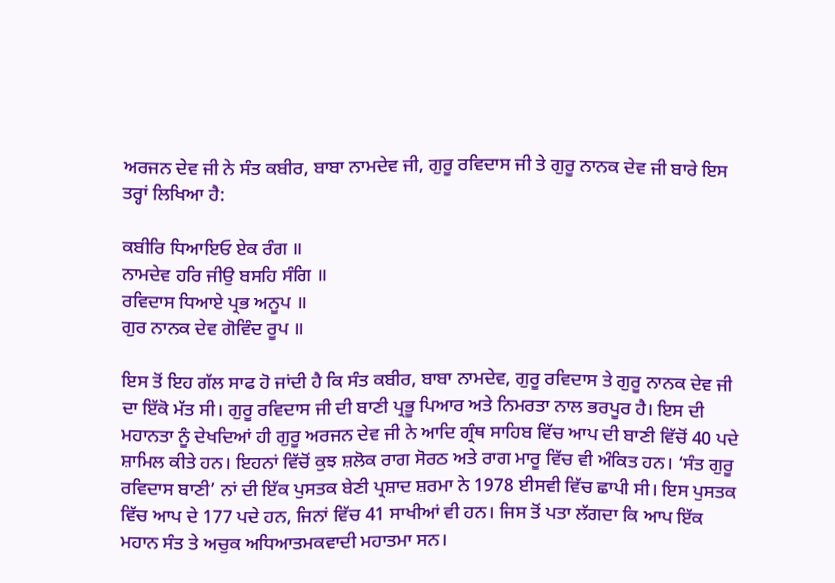ਅਰਜਨ ਦੇਵ ਜੀ ਨੇ ਸੰਤ ਕਬੀਰ, ਬਾਬਾ ਨਾਮਦੇਵ ਜੀ, ਗੁਰੂ ਰਵਿਦਾਸ ਜੀ ਤੇ ਗੁਰੂ ਨਾਨਕ ਦੇਵ ਜੀ ਬਾਰੇ ਇਸ ਤਰ੍ਹਾਂ ਲਿਖਿਆ ਹੈ:

ਕਬੀਰਿ ਧਿਆਇਓ ਏਕ ਰੰਗ ॥
ਨਾਮਦੇਵ ਹਰਿ ਜੀਉ ਬਸਹਿ ਸੰਗਿ ॥
ਰਵਿਦਾਸ ਧਿਆਏ ਪ੍ਰਭ ਅਨੂਪ ॥
ਗੁਰ ਨਾਨਕ ਦੇਵ ਗੋਵਿੰਦ ਰੂਪ ॥

ਇਸ ਤੋਂ ਇਹ ਗੱਲ ਸਾਫ ਹੋ ਜਾਂਦੀ ਹੈ ਕਿ ਸੰਤ ਕਬੀਰ, ਬਾਬਾ ਨਾਮਦੇਵ, ਗੁਰੂ ਰਵਿਦਾਸ ਤੇ ਗੁਰੂ ਨਾਨਕ ਦੇਵ ਜੀ ਦਾ ਇੱਕੋ ਮੱਤ ਸੀ। ਗੁਰੂ ਰਵਿਦਾਸ ਜੀ ਦੀ ਬਾਣੀ ਪ੍ਰਭੂ ਪਿਆਰ ਅਤੇ ਨਿਮਰਤਾ ਨਾਲ ਭਰਪੂਰ ਹੈ। ਇਸ ਦੀ ਮਹਾਨਤਾ ਨੂੰ ਦੇਖਦਿਆਂ ਹੀ ਗੁਰੂ ਅਰਜਨ ਦੇਵ ਜੀ ਨੇ ਆਦਿ ਗ੍ਰੰਥ ਸਾਹਿਬ ਵਿੱਚ ਆਪ ਦੀ ਬਾਣੀ ਵਿੱਚੋਂ 40 ਪਦੇ ਸ਼ਾਮਿਲ ਕੀਤੇ ਹਨ। ਇਹਨਾਂ ਵਿੱਚੋਂ ਕੁਝ ਸ਼ਲੋਕ ਰਾਗ ਸੋਰਠ ਅਤੇ ਰਾਗ ਮਾਰੂ ਵਿੱਚ ਵੀ ਅੰਕਿਤ ਹਨ। ‘ਸੰਤ ਗੁਰੂ ਰਵਿਦਾਸ ਬਾਣੀ’ ਨਾਂ ਦੀ ਇੱਕ ਪੁਸਤਕ ਬੇਣੀ ਪ੍ਰਸ਼ਾਦ ਸ਼ਰਮਾ ਨੇ 1978 ਈਸਵੀ ਵਿੱਚ ਛਾਪੀ ਸੀ। ਇਸ ਪੁਸਤਕ ਵਿੱਚ ਆਪ ਦੇ 177 ਪਦੇ ਹਨ, ਜਿਨਾਂ ਵਿੱਚ 41 ਸਾਖੀਆਂ ਵੀ ਹਨ। ਜਿਸ ਤੋਂ ਪਤਾ ਲੱਗਦਾ ਕਿ ਆਪ ਇੱਕ ਮਹਾਨ ਸੰਤ ਤੇ ਅਚੁਕ ਅਧਿਆਤਮਕਵਾਦੀ ਮਹਾਤਮਾ ਸਨ।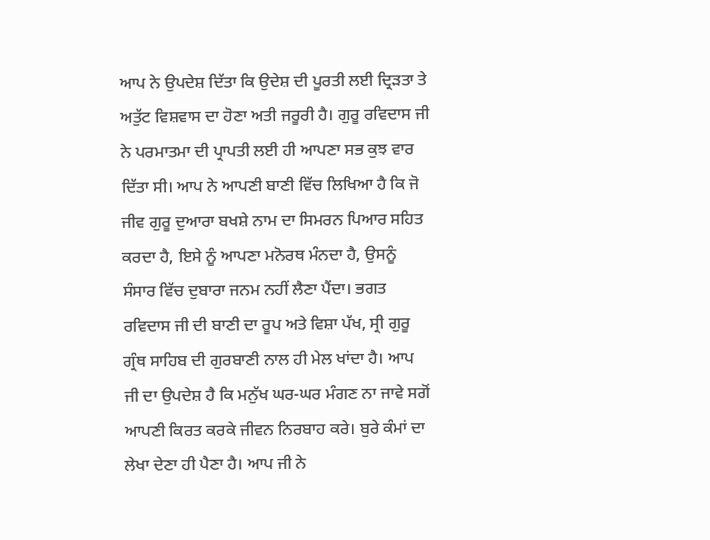ਆਪ ਨੇ ਉਪਦੇਸ਼ ਦਿੱਤਾ ਕਿ ਉਦੇਸ਼ ਦੀ ਪੂਰਤੀ ਲਈ ਦ੍ਰਿੜਤਾ ਤੇ ਅਤੁੱਟ ਵਿਸ਼ਵਾਸ ਦਾ ਹੋਣਾ ਅਤੀ ਜਰੂਰੀ ਹੈ। ਗੁਰੂ ਰਵਿਦਾਸ ਜੀ ਨੇ ਪਰਮਾਤਮਾ ਦੀ ਪ੍ਰਾਪਤੀ ਲਈ ਹੀ ਆਪਣਾ ਸਭ ਕੁਝ ਵਾਰ ਦਿੱਤਾ ਸੀ। ਆਪ ਨੇ ਆਪਣੀ ਬਾਣੀ ਵਿੱਚ ਲਿਖਿਆ ਹੈ ਕਿ ਜੋ ਜੀਵ ਗੁਰੂ ਦੁਆਰਾ ਬਖਸ਼ੇ ਨਾਮ ਦਾ ਸਿਮਰਨ ਪਿਆਰ ਸਹਿਤ ਕਰਦਾ ਹੈ, ਇਸੇ ਨੂੰ ਆਪਣਾ ਮਨੋਰਥ ਮੰਨਦਾ ਹੈ, ਉਸਨੂੰ ਸੰਸਾਰ ਵਿੱਚ ਦੁਬਾਰਾ ਜਨਮ ਨਹੀਂ ਲੈਣਾ ਪੈਂਦਾ। ਭਗਤ ਰਵਿਦਾਸ ਜੀ ਦੀ ਬਾਣੀ ਦਾ ਰੂਪ ਅਤੇ ਵਿਸ਼ਾ ਪੱਖ, ਸ੍ਰੀ ਗੁਰੂ ਗ੍ਰੰਥ ਸਾਹਿਬ ਦੀ ਗੁਰਬਾਣੀ ਨਾਲ ਹੀ ਮੇਲ ਖਾਂਦਾ ਹੈ। ਆਪ ਜੀ ਦਾ ਉਪਦੇਸ਼ ਹੈ ਕਿ ਮਨੁੱਖ ਘਰ-ਘਰ ਮੰਗਣ ਨਾ ਜਾਵੇ ਸਗੋਂ ਆਪਣੀ ਕਿਰਤ ਕਰਕੇ ਜੀਵਨ ਨਿਰਬਾਹ ਕਰੇ। ਬੁਰੇ ਕੰਮਾਂ ਦਾ ਲੇਖਾ ਦੇਣਾ ਹੀ ਪੈਣਾ ਹੈ। ਆਪ ਜੀ ਨੇ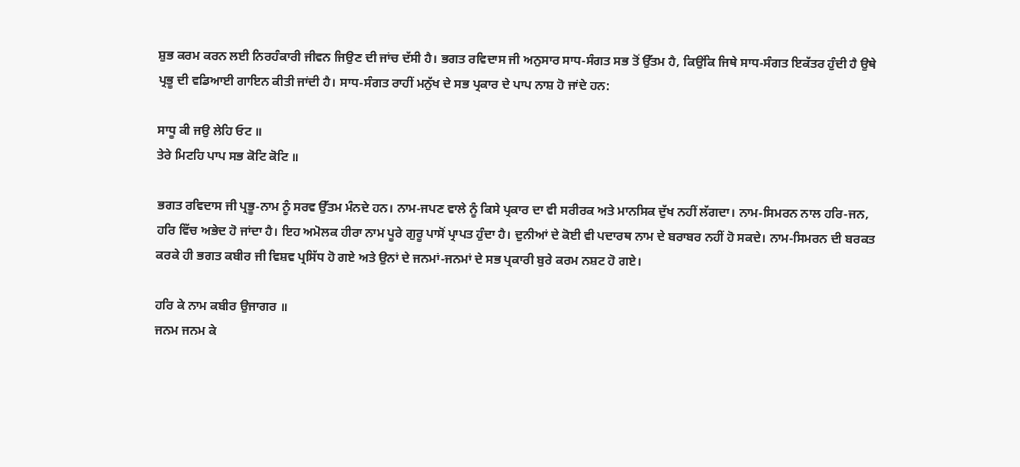ਸ਼ੁਭ ਕਰਮ ਕਰਨ ਲਈ ਨਿਰਹੰਕਾਰੀ ਜੀਵਨ ਜਿਉਣ ਦੀ ਜਾਂਚ ਦੱਸੀ ਹੈ। ਭਗਤ ਰਵਿਦਾਸ ਜੀ ਅਨੁਸਾਰ ਸਾਧ-ਸੰਗਤ ਸਭ ਤੋਂ ਉੱਤਮ ਹੈ, ਕਿਉਂਕਿ ਜਿਥੇ ਸਾਧ-ਸੰਗਤ ਇਕੱਤਰ ਹੁੰਦੀ ਹੈ ਉਥੇ ਪ੍ਰਭੂ ਦੀ ਵਡਿਆਈ ਗਾਇਨ ਕੀਤੀ ਜਾਂਦੀ ਹੈ। ਸਾਧ-ਸੰਗਤ ਰਾਹੀਂ ਮਨੁੱਖ ਦੇ ਸਭ ਪ੍ਰਕਾਰ ਦੇ ਪਾਪ ਨਾਸ਼ ਹੋ ਜਾਂਦੇ ਹਨ:

ਸਾਧੂ ਕੀ ਜਉ ਲੇਹਿ ਓਟ ॥
ਤੇਰੇ ਮਿਟਹਿ ਪਾਪ ਸਭ ਕੋਟਿ ਕੋਟਿ ॥

ਭਗਤ ਰਵਿਦਾਸ ਜੀ ਪ੍ਰਭੂ-ਨਾਮ ਨੂੰ ਸਰਵ ਉੱਤਮ ਮੰਨਦੇ ਹਨ। ਨਾਮ-ਜਪਣ ਵਾਲੇ ਨੂੰ ਕਿਸੇ ਪ੍ਰਕਾਰ ਦਾ ਵੀ ਸਰੀਰਕ ਅਤੇ ਮਾਨਸਿਕ ਦੁੱਖ ਨਹੀਂ ਲੱਗਦਾ। ਨਾਮ-ਸਿਮਰਨ ਨਾਲ ਹਰਿ-ਜਨ, ਹਰਿ ਵਿੱਚ ਅਭੇਦ ਹੋ ਜਾਂਦਾ ਹੈ। ਇਹ ਅਮੋਲਕ ਹੀਰਾ ਨਾਮ ਪੂਰੇ ਗੁਰੂ ਪਾਸੋਂ ਪ੍ਰਾਪਤ ਹੁੰਦਾ ਹੈ। ਦੁਨੀਆਂ ਦੇ ਕੋਈ ਵੀ ਪਦਾਰਥ ਨਾਮ ਦੇ ਬਰਾਬਰ ਨਹੀਂ ਹੋ ਸਕਦੇ। ਨਾਮ-ਸਿਮਰਨ ਦੀ ਬਰਕਤ ਕਰਕੇ ਹੀ ਭਗਤ ਕਬੀਰ ਜੀ ਵਿਸ਼ਵ ਪ੍ਰਸਿੱਧ ਹੋ ਗਏ ਅਤੇ ਉਨਾਂ ਦੇ ਜਨਮਾਂ-ਜਨਮਾਂ ਦੇ ਸਭ ਪ੍ਰਕਾਰੀ ਬੁਰੇ ਕਰਮ ਨਸ਼ਟ ਹੋ ਗਏ।

ਹਰਿ ਕੇ ਨਾਮ ਕਬੀਰ ਉਜਾਗਰ ॥
ਜਨਮ ਜਨਮ ਕੇ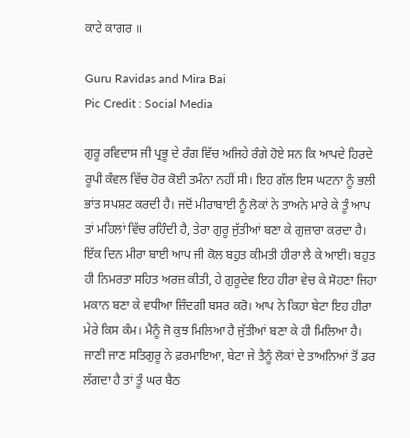ਕਾਟੇ ਕਾਗਰ ॥

Guru Ravidas and Mira Bai
Pic Credit : Social Media

ਗੁਰੂ ਰਵਿਦਾਸ ਜੀ ਪ੍ਰਭੂ ਦੇ ਰੰਗ ਵਿੱਚ ਅਜਿਹੇ ਰੰਗੇ ਹੋਏ ਸਨ ਕਿ ਆਪਦੇ ਹਿਰਦੇ ਰੂਪੀ ਕੰਵਲ ਵਿੱਚ ਹੋਰ ਕੋਈ ਤਮੰਨਾ ਨਹੀਂ ਸੀ। ਇਹ ਗੱਲ ਇਸ ਘਟਨਾ ਨੂੰ ਭਲੀ ਭਾਂਤ ਸਪਸ਼ਟ ਕਰਦੀ ਹੈ। ਜਦੋਂ ਮੀਰਾਬਾਈ ਨੂੰ ਲੋਕਾਂ ਨੇ ਤਾਅਨੇ ਮਾਰੇ ਕੇ ਤੂੰ ਆਪ ਤਾਂ ਮਹਿਲਾਂ ਵਿੱਚ ਰਹਿੰਦੀ ਹੈ, ਤੇਰਾ ਗੁਰੂ ਜੁੱਤੀਆਂ ਬਣਾ ਕੇ ਗੁਜ਼ਾਰਾ ਕਰਦਾ ਹੈ। ਇੱਕ ਦਿਨ ਮੀਰਾ ਬਾਈ ਆਪ ਜੀ ਕੋਲ ਬਹੁਤ ਕੀਮਤੀ ਹੀਰਾ ਲੈ ਕੇ ਆਈ। ਬਹੁਤ ਹੀ ਨਿਮਰਤਾ ਸਹਿਤ ਅਰਜ਼ ਕੀਤੀ, ਹੇ ਗੁਰੂਦੇਵ ਇਹ ਹੀਰਾ ਵੇਚ ਕੇ ਸੋਹਣਾ ਜਿਹਾ ਮਕਾਨ ਬਣਾ ਕੇ ਵਧੀਆ ਜ਼ਿੰਦਗੀ ਬਸਰ ਕਰੋ। ਆਪ ਨੇ ਕਿਹਾ ਬੇਟਾ ਇਹ ਹੀਰਾ ਮੇਰੇ ਕਿਸ ਕੰਮ। ਮੈਨੂੰ ਜੋ ਕੁਝ ਮਿਲਿਆ ਹੈ ਜੁੱਤੀਆਂ ਬਣਾ ਕੇ ਹੀ ਮਿਲਿਆ ਹੈ। ਜਾਣੀ ਜਾਣ ਸਤਿਗੁਰੂ ਨੇ ਫ਼ਰਮਾਇਆ, ਬੇਟਾ ਜੇ ਤੈਨੂੰ ਲੋਕਾਂ ਦੇ ਤਾਅਨਿਆਂ ਤੋਂ ਡਰ ਲੱਗਦਾ ਹੈ ਤਾਂ ਤੂੰ ਘਰ ਬੈਠ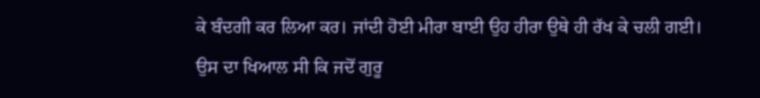ਕੇ ਬੰਦਗੀ ਕਰ ਲਿਆ ਕਰ। ਜਾਂਦੀ ਹੋਈ ਮੀਰਾ ਬਾਈ ਉਹ ਹੀਰਾ ਉਥੇ ਹੀ ਰੱਖ ਕੇ ਚਲੀ ਗਈ। ਉਸ ਦਾ ਖਿਆਲ ਸੀ ਕਿ ਜਦੋਂ ਗੁਰੂ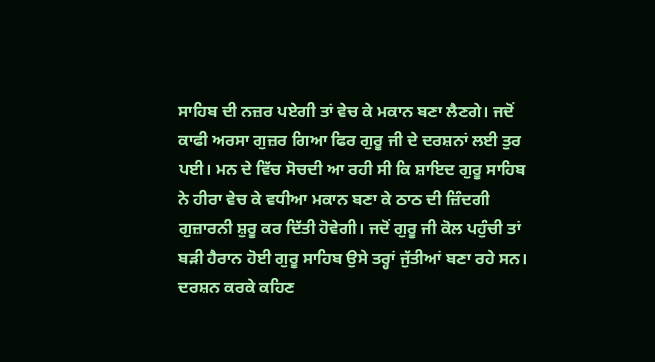ਸਾਹਿਬ ਦੀ ਨਜ਼ਰ ਪਏਗੀ ਤਾਂ ਵੇਚ ਕੇ ਮਕਾਨ ਬਣਾ ਲੈਣਗੇ। ਜਦੋਂ ਕਾਫੀ ਅਰਸਾ ਗੁਜ਼ਰ ਗਿਆ ਫਿਰ ਗੁਰੂ ਜੀ ਦੇ ਦਰਸ਼ਨਾਂ ਲਈ ਤੁਰ ਪਈ। ਮਨ ਦੇ ਵਿੱਚ ਸੋਚਦੀ ਆ ਰਹੀ ਸੀ ਕਿ ਸ਼ਾਇਦ ਗੁਰੂ ਸਾਹਿਬ ਨੇ ਹੀਰਾ ਵੇਚ ਕੇ ਵਧੀਆ ਮਕਾਨ ਬਣਾ ਕੇ ਠਾਠ ਦੀ ਜ਼ਿੰਦਗੀ ਗੁਜ਼ਾਰਨੀ ਸ਼ੁਰੂ ਕਰ ਦਿੱਤੀ ਹੋਵੇਗੀ। ਜਦੋਂ ਗੁਰੂ ਜੀ ਕੋਲ ਪਹੁੰਚੀ ਤਾਂ ਬੜੀ ਹੈਰਾਨ ਹੋਈ ਗੁਰੂ ਸਾਹਿਬ ਉਸੇ ਤਰ੍ਹਾਂ ਜੁੱਤੀਆਂ ਬਣਾ ਰਹੇ ਸਨ। ਦਰਸ਼ਨ ਕਰਕੇ ਕਹਿਣ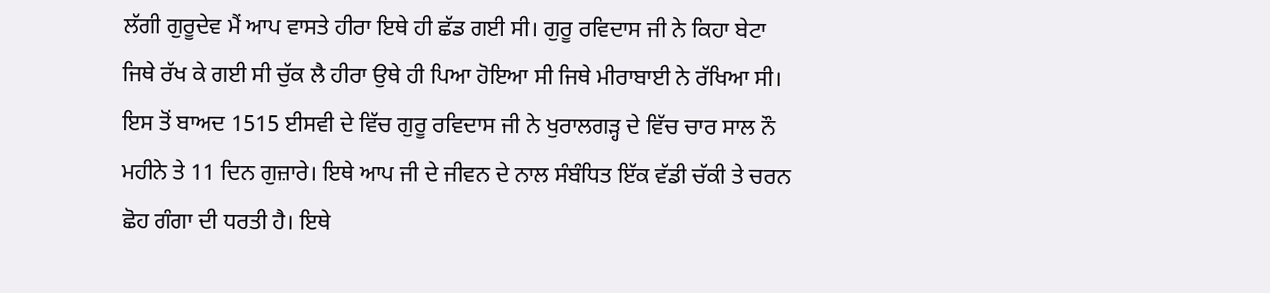ਲੱਗੀ ਗੁਰੂਦੇਵ ਮੈਂ ਆਪ ਵਾਸਤੇ ਹੀਰਾ ਇਥੇ ਹੀ ਛੱਡ ਗਈ ਸੀ। ਗੁਰੂ ਰਵਿਦਾਸ ਜੀ ਨੇ ਕਿਹਾ ਬੇਟਾ ਜਿਥੇ ਰੱਖ ਕੇ ਗਈ ਸੀ ਚੁੱਕ ਲੈ ਹੀਰਾ ਉਥੇ ਹੀ ਪਿਆ ਹੋਇਆ ਸੀ ਜਿਥੇ ਮੀਰਾਬਾਈ ਨੇ ਰੱਖਿਆ ਸੀ। ਇਸ ਤੋਂ ਬਾਅਦ 1515 ਈਸਵੀ ਦੇ ਵਿੱਚ ਗੁਰੂ ਰਵਿਦਾਸ ਜੀ ਨੇ ਖੁਰਾਲਗੜ੍ਹ ਦੇ ਵਿੱਚ ਚਾਰ ਸਾਲ ਨੌ ਮਹੀਨੇ ਤੇ 11 ਦਿਨ ਗੁਜ਼ਾਰੇ। ਇਥੇ ਆਪ ਜੀ ਦੇ ਜੀਵਨ ਦੇ ਨਾਲ ਸੰਬੰਧਿਤ ਇੱਕ ਵੱਡੀ ਚੱਕੀ ਤੇ ਚਰਨ ਛੋਹ ਗੰਗਾ ਦੀ ਧਰਤੀ ਹੈ। ਇਥੇ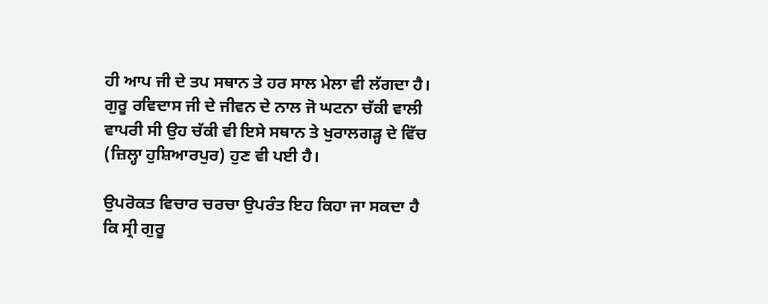ਹੀ ਆਪ ਜੀ ਦੇ ਤਪ ਸਥਾਨ ਤੇ ਹਰ ਸਾਲ ਮੇਲਾ ਵੀ ਲੱਗਦਾ ਹੈ। ਗੁਰੂ ਰਵਿਦਾਸ ਜੀ ਦੇ ਜੀਵਨ ਦੇ ਨਾਲ ਜੋ ਘਟਨਾ ਚੱਕੀ ਵਾਲੀ ਵਾਪਰੀ ਸੀ ਉਹ ਚੱਕੀ ਵੀ ਇਸੇ ਸਥਾਨ ਤੇ ਖੁਰਾਲਗੜ੍ਹ ਦੇ ਵਿੱਚ (ਜ਼ਿਲ੍ਹਾ ਹੁਸ਼ਿਆਰਪੁਰ) ਹੁਣ ਵੀ ਪਈ ਹੈ।

ਉਪਰੋਕਤ ਵਿਚਾਰ ਚਰਚਾ ਉਪਰੰਤ ਇਹ ਕਿਹਾ ਜਾ ਸਕਦਾ ਹੈ ਕਿ ਸ੍ਰੀ ਗੁਰੂ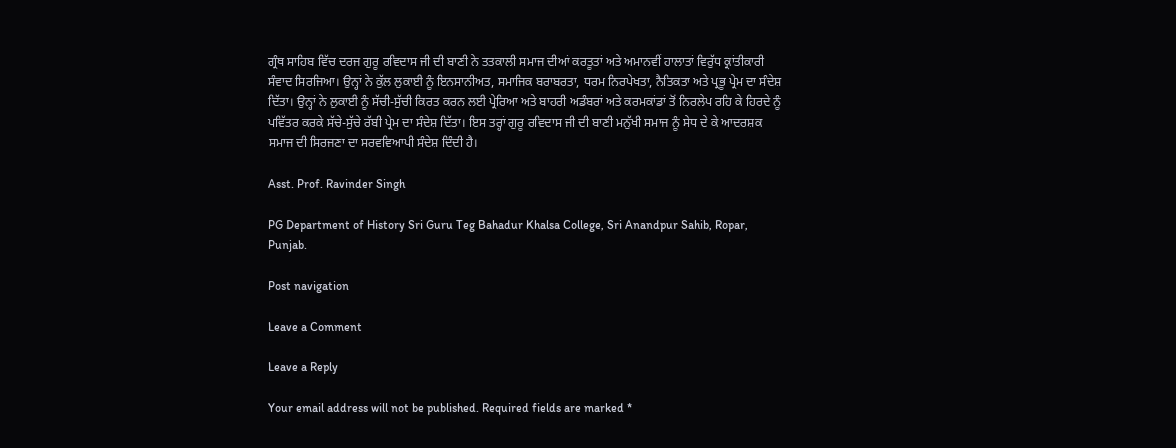ਗ੍ਰੰਥ ਸਾਹਿਬ ਵਿੱਚ ਦਰਜ ਗੁਰੂ ਰਵਿਦਾਸ ਜੀ ਦੀ ਬਾਣੀ ਨੇ ਤਤਕਾਲੀ ਸਮਾਜ ਦੀਆਂ ਕਰਤੂਤਾਂ ਅਤੇ ਅਮਾਨਵੀਂ ਹਾਲਾਤਾਂ ਵਿਰੁੱਧ ਕ੍ਰਾਂਤੀਕਾਰੀ ਸੰਵਾਦ ਸਿਰਜਿਆ। ਉਨ੍ਹਾਂ ਨੇ ਕੁੱਲ ਲੁਕਾਈ ਨੂੰ ਇਨਸਾਨੀਅਤ, ਸਮਾਜਿਕ ਬਰਾਬਰਤਾ, ਧਰਮ ਨਿਰਪੇਖਤਾ, ਨੈਤਿਕਤਾ ਅਤੇ ਪ੍ਰਭੂ ਪ੍ਰੇਮ ਦਾ ਸੰਦੇਸ਼ ਦਿੱਤਾ। ਉਨ੍ਹਾਂ ਨੇ ਲੁਕਾਈ ਨੂੰ ਸੱਚੀ-ਸੁੱਚੀ ਕਿਰਤ ਕਰਨ ਲਈ ਪ੍ਰੇਰਿਆ ਅਤੇ ਬਾਹਰੀ ਅਡੰਬਰਾਂ ਅਤੇ ਕਰਮਕਾਂਡਾਂ ਤੋਂ ਨਿਰਲੇਪ ਰਹਿ ਕੇ ਹਿਰਦੇ ਨੂੰ ਪਵਿੱਤਰ ਕਰਕੇ ਸੱਚੇ-ਸੁੱਚੇ ਰੱਬੀ ਪ੍ਰੇਮ ਦਾ ਸੰਦੇਸ਼ ਦਿੱਤਾ। ਇਸ ਤਰ੍ਹਾਂ ਗੁਰੂ ਰਵਿਦਾਸ ਜੀ ਦੀ ਬਾਣੀ ਮਨੁੱਖੀ ਸਮਾਜ ਨੂੰ ਸੇਧ ਦੇ ਕੇ ਆਦਰਸ਼ਕ ਸਮਾਜ ਦੀ ਸਿਰਜਣਾ ਦਾ ਸਰਵਵਿਆਪੀ ਸੰਦੇਸ਼ ਦਿੰਦੀ ਹੈ।

Asst. Prof. Ravinder Singh

PG Department of History Sri Guru Teg Bahadur Khalsa College, Sri Anandpur Sahib, Ropar, Punjab.

Post navigation

Leave a Comment

Leave a Reply

Your email address will not be published. Required fields are marked *